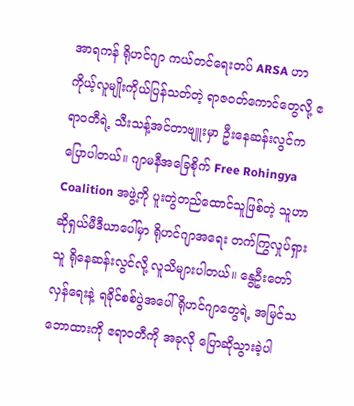အာရကန် ရိုဟင်ဂျာ ကယ်တင်ရေးတပ် ARSA ဟာ ကိုယ့်လူမျိုးကိုယ်ပြန်သတ်တဲ့ ရာဇဝတ်ကောင်တွေလို့ ဧရာဝတီရဲ့ သီးသန့်အင်တာဗျူးမှာ ဦးနေဆန်းလွင်က ပြောပါတယ်။ ဂျာမနီအခြေစိုက် Free Rohingya Coalition အဖွဲ့ကို ပူးတွဲတည်ထောင်သူဖြစ်တဲ့ သူဟာ ဆိုရှယ်မီဒီယာပေါ်မှာ ရိုဟင်ဂျာအရေး တက်ကြွလှုပ်ရှားသူ ရိုနေဆန်းလွင်လို့ လူသိများပါတယ်။ နွေဦးတော်လှန်ရေးနဲ့ ရခိုင်စစ်ပွဲအပေါ် ရိုဟင်ဂျာတွေရဲ့ အမြင်သဘောထားကို ဧရာဝတီကို အခုလို ပြောဆိုသွားခဲ့ပါ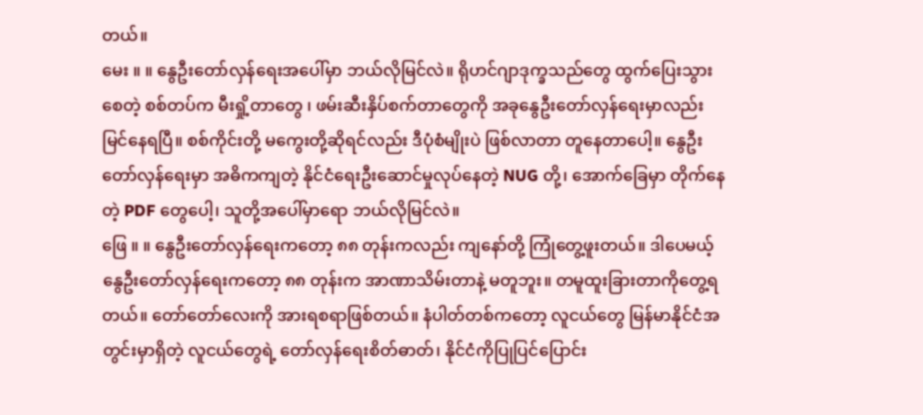တယ်။
မေး ။ ။ နွေဦးတော်လှန်ရေးအပေါ်မှာ ဘယ်လိုမြင်လဲ။ ရိုဟင်ဂျာဒုက္ခသည်တွေ ထွက်ပြေးသွားစေတဲ့ စစ်တပ်က မီးရှို့တာတွေ ၊ ဖမ်းဆီးနှိပ်စက်တာတွေကို အခုနွေဦးတော်လှန်ရေးမှာလည်း မြင်နေရပြီ။ စစ်ကိုင်းတို့ မကွေးတို့ဆိုရင်လည်း ဒီပုံစံမျိုးပဲ ဖြစ်လာတာ တူနေတာပေါ့။ နွေဦးတော်လှန်ရေးမှာ အဓိကကျတဲ့ နိုင်ငံရေးဦးဆောင်မှုလုပ်နေတဲ့ NUG တို့၊ အောက်ခြေမှာ တိုက်နေတဲ့ PDF တွေပေါ့၊ သူတို့အပေါ်မှာရော ဘယ်လိုမြင်လဲ။
ဖြေ ။ ။ နွေဦးတော်လှန်ရေးကတော့ ၈၈ တုန်းကလည်း ကျနော်တို့ ကြုံတွေ့ဖူးတယ်။ ဒါပေမယ့် နွေဦးတော်လှန်ရေးကတော့ ၈၈ တုန်းက အာဏာသိမ်းတာနဲ့ မတူဘူး။ တမူထူးခြားတာကိုတွေ့ရတယ်။ တော်တော်လေးကို အားရစရာဖြစ်တယ်။ နံပါတ်တစ်ကတော့ လူငယ်တွေ မြန်မာနိုင်ငံအတွင်းမှာရှိတဲ့ လူငယ်တွေရဲ့ တော်လှန်ရေးစိတ်ဓာတ်၊ နိုင်ငံကိုပြုပြင်ပြောင်း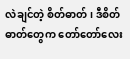လဲချင်တဲ့ စိတ်ဓာတ်၊ ဒီစိတ်ဓာတ်တွေက တော်တော်လေး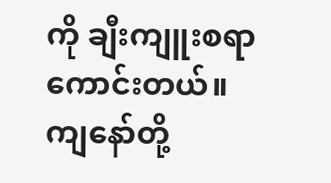ကို ချီးကျူးစရာကောင်းတယ်။
ကျနော်တို့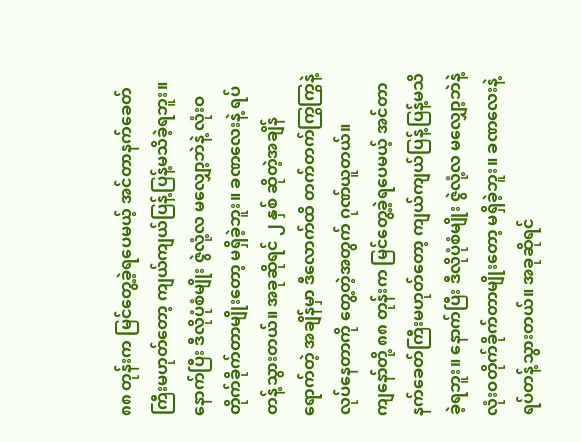၈၈ တုန်းက မြင်တွေ့ခဲ့ရပေမယ့် အင်တာနက်ခေတ်ကြီးမဟုတ်တော့ ကျယ်ကျယ်ပြန့်ပြန့်မသိခဲ့ရဘူး။ နောက်ပြီး ဒီလိုပုံစံမျိုး ဇွဲလုံ့လ မလျှော့ဘဲနဲ့ လုံးဝတိုက်ခိုက်တာမျိုးတော့ မရှိခဲ့ဘူး။ ခဏလေးနဲ့ ရပ်တန့်သွားတယ်။ အခုဆိုရင် ၂ နှစ် ဆိုတဲ့အချိန်ရောက်တဲ့ အချိန်မှာ ဒီလောက်ထိ တက်တက်ကြွကြွနဲ့ လုပ်နေတာကို တွေ့တဲ့အတွက် ဂုဏ်ယူတယ်။
ကျနော်တို့ ၈၈ တုန်းက မြင်တွေ့ခဲ့ရပေမယ့် အင်တာနက်ခေတ်ကြီးမဟုတ်တော့ ကျယ်ကျယ်ပြန့်ပြန့်မသိခဲ့ရဘူး။ နောက်ပြီး ဒီလိုပုံစံမျိုး ဇွဲလုံ့လ မလျှော့ဘဲနဲ့ လုံးဝတိုက်ခိုက်တာမျိုးတော့ မရှိခဲ့ဘူး။ ခဏလေးနဲ့ ရပ်တန့်သွားတယ်။ အခုဆိုရင်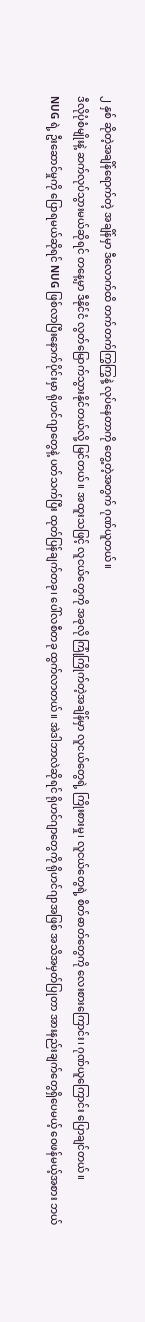၂ နှစ် ဆိုတဲ့အချိန်ရောက်တဲ့ အချိန်မှာ ဒီလောက်ထိ တက်တက်ကြွကြွနဲ့ လုပ်နေတာကို တွေ့တဲ့အတွက် ဂုဏ်ယူတယ်။
ဒီလိုပုံစံမျိုးနဲ့ ဆက်လုပ်သွားမယ်ဆိုရင် တနေ့မှာ ဒီနိုင်ငံ လွတ်မြောက်သွားနိုင်တယ်လို့ မြင်တယ်။ အထူးသဖြင့် လူငယ်တွေကို အခုလို ကြုံကြိုက်တဲ့အချိန်မှာ လူငယ်တွေရဲ့ ကြိုးစားမှု၊ လူငယ်တွေရဲ့ စိတ်ဓာတ်တွေကို လေးစားကြောင်း၊ ဂုဏ်ယူကြောင်း ပြောချင်တယ်။
NUG ရဲ့ ဦးဆောင်မှုကို ပြောရမယ်ဆိုရင် NUG ဖြစ်လာပြီးနောက်ပိုင်းမှာ ရိုဟင်ဂျာတွေနဲ့ ပတ်သက်ပြီး ထုတ်ပြန်ချက်တခု၊ ပေါ်လစီတခု ထွက်လာတယ်။ အဲဒါဘာလဲဆိုရင် ရိုဟင်ဂျာတွေကို ရိုဟင်ဂျာအဖြစ် အသိအမှတ်ပြုတာ အားနည်းချက်တွေရှိပေမယ့် ဝေဖန်မယ့်အစား ဘယ်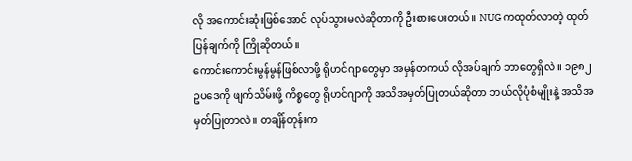လို အကောင်းဆုံးဖြစ်အောင် လုပ်သွားမလဲဆိုတာကို ဦးစားပေးတယ်။ NUG ကထုတ်လာတဲ့ ထုတ်ပြန်ချက်ကို ကြိုဆိုတယ်။
ကောင်းကောင်းမွန်မွန်ဖြစ်လာဖို့ ရိုဟင်ဂျာတွေမှာ အမှန်တကယ် လိုအပ်ချက် ဘာတွေရှိလဲ။ ၁၉၈၂ ဥပဒေကို ဖျက်သိမ်းဖို့ ကိစ္စတွေ ရိုဟင်ဂျာကို အသိအမှတ်ပြုတယ်ဆိုတာ ဘယ်လိုပုံစံမျိုးနဲ့ အသိအမှတ်ပြုတာလဲ။ တချိန်တုန်းက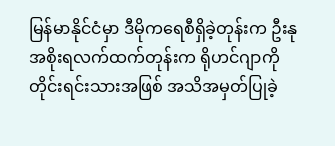မြန်မာနိုင်ငံမှာ ဒီမိုကရေစီရှိခဲ့တုန်းက ဦးနုအစိုးရလက်ထက်တုန်းက ရိုဟင်ဂျာကို တိုင်းရင်းသားအဖြစ် အသိအမှတ်ပြုခဲ့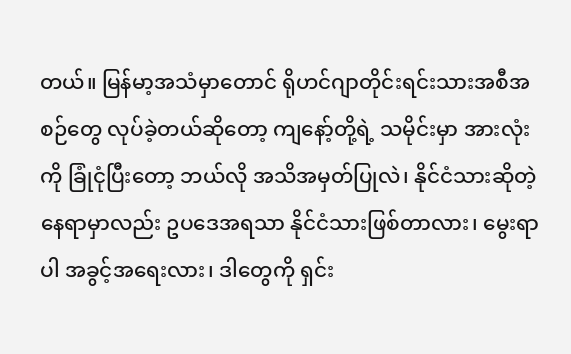တယ်။ မြန်မာ့အသံမှာတောင် ရိုဟင်ဂျာတိုင်းရင်းသားအစီအစဉ်တွေ လုပ်ခဲ့တယ်ဆိုတော့ ကျနော့်တို့ရဲ့ သမိုင်းမှာ အားလုံးကို ခြုံငုံပြီးတော့ ဘယ်လို အသိအမှတ်ပြုလဲ၊ နိုင်ငံသားဆိုတဲ့နေရာမှာလည်း ဥပဒေအရသာ နိုင်ငံသားဖြစ်တာလား၊ မွေးရာပါ အခွင့်အရေးလား၊ ဒါတွေကို ရှင်း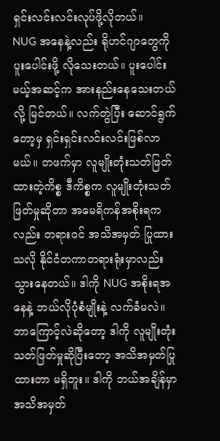ရှင်းလင်းလင်းလုပ်ဖို့လိုတယ်။
NUG အနေနဲ့လည်း ရိုဟင်ဂျာတွေကို ပူးပေါင်းဖို့ လိုသေးတယ်။ ပူးပေါင်းမယ့်အဆင့်က အားနည်းနေသေးတယ်လို့ မြင်တယ်။ လက်တွဲပြီး ဆောင်ရွက်တော့မှ ရှင်းရှင်းလင်းလင်းဖြစ်လာမယ်။ တဖက်မှာ လူမျိုးတုံးသတ်ဖြတ်ထားတဲ့ကိစ္စ ဒီကိစ္စက လူမျိုးတုံးသတ်ဖြတ်မှုဆိုတာ အမေရိကန်အစိုးရကလည်း တရားဝင် အသိအမှတ် ပြုထားသလို နိုင်ငံတကာတရားရုံးမှာလည်း သွားနေတယ်။ ဒါကို NUG အစိုးရအနေနဲ့ ဘယ်လိုပုံစံမျိုးနဲ့ လက်ခံမလဲ။ ဘာကြောင့်လဲဆိုတော့ ဒါကို လူမျိုးတုံးသတ်ဖြတ်မှုဆိုပြီးတော့ အသိအမှတ်ပြုထားတာ မရှိဘူး။ ဒါကို ဘယ်အချိန်မှာ အသိအမှတ်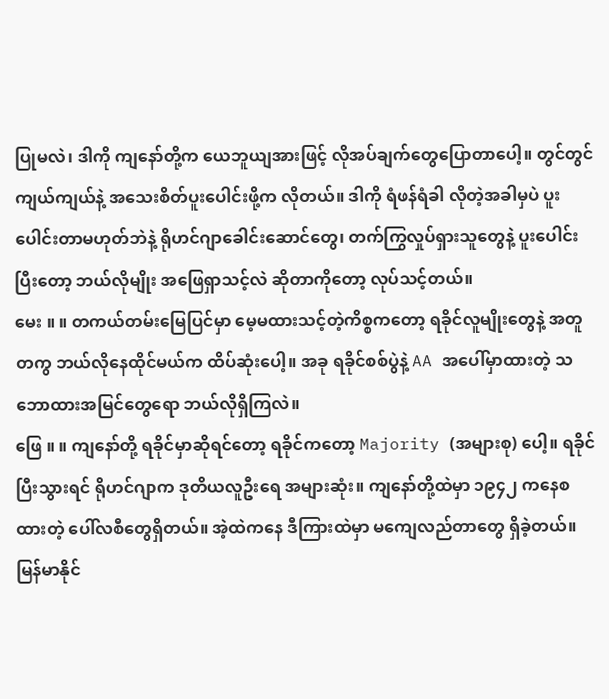ပြုမလဲ၊ ဒါကို ကျနော်တို့က ယေဘူယျအားဖြင့် လိုအပ်ချက်တွေပြောတာပေါ့။ တွင်တွင်ကျယ်ကျယ်နဲ့ အသေးစိတ်ပူးပေါင်းဖို့က လိုတယ်။ ဒါကို ရံဖန်ရံခါ လိုတဲ့အခါမှပဲ ပူးပေါင်းတာမဟုတ်ဘဲနဲ့ ရိုဟင်ဂျာခေါင်းဆောင်တွေ၊ တက်ကြွလှုပ်ရှားသူတွေနဲ့ ပူးပေါင်းပြီးတော့ ဘယ်လိုမျိုး အဖြေရှာသင့်လဲ ဆိုတာကိုတော့ လုပ်သင့်တယ်။
မေး ။ ။ တကယ်တမ်းမြေပြင်မှာ မေ့မထားသင့်တဲ့ကိစ္စကတော့ ရခိုင်လူမျိုးတွေနဲ့ အတူတကွ ဘယ်လိုနေထိုင်မယ်က ထိပ်ဆုံးပေါ့။ အခု ရခိုင်စစ်ပွဲနဲ့ AA အပေါ်မှာထားတဲ့ သဘောထားအမြင်တွေရော ဘယ်လိုရှိကြလဲ။
ဖြေ ။ ။ ကျနော်တို့ ရခိုင်မှာဆိုရင်တော့ ရခိုင်ကတော့ Majority (အများစု) ပေါ့။ ရခိုင်ပြီးသွားရင် ရိုဟင်ဂျာက ဒုတိယလူဦးရေ အများဆုံး။ ကျနော်တို့ထဲမှာ ၁၉၄၂ ကနေစထားတဲ့ ပေါ်လစီတွေရှိတယ်။ အဲ့ထဲကနေ ဒီကြားထဲမှာ မကျေလည်တာတွေ ရှိခဲ့တယ်။ မြန်မာနိုင်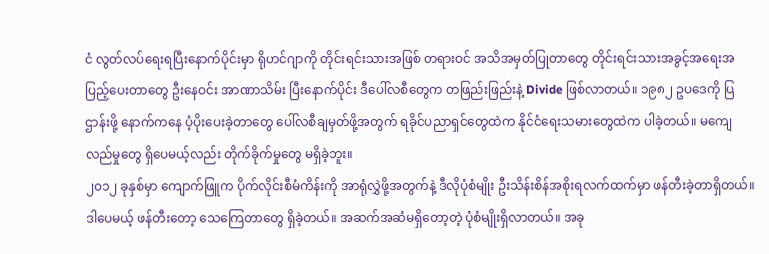ငံ လွတ်လပ်ရေးရပြီးနောက်ပိုင်းမှာ ရိုဟင်ဂျာကို တိုင်းရင်းသားအဖြစ် တရားဝင် အသိအမှတ်ပြုတာတွေ တိုင်းရင်းသားအခွင့်အရေးအပြည့်ပေးတာတွေ ဦးနေဝင်း အာဏာသိမ်း ပြီးနောက်ပိုင်း ဒီပေါ်လစီတွေက တဖြည်းဖြည်းနဲ့ Divide ဖြစ်လာတယ်။ ၁၉၈၂ ဥပဒေကို ပြဌာန်းဖို့ နောက်ကနေ ပံ့ပိုးပေးခဲ့တာတွေ ပေါ်လစီချမှတ်ဖို့အတွက် ရခိုင်ပညာရှင်တွေထဲက နိုင်ငံရေးသမားတွေထဲက ပါခဲ့တယ်။ မကျေလည်မှုတွေ ရှိပေမယ့်လည်း တိုက်ခိုက်မှုတွေ မရှိခဲ့ဘူး။
၂၀၁၂ ခုနှစ်မှာ ကျောက်ဖြူက ပိုက်လိုင်းစီမံကိန်းကို အာရုံလွှဲဖို့အတွက်နဲ့ ဒီလိုပုံစံမျိုး ဦးသိန်းစိန်အစိုးရလက်ထက်မှာ ဖန်တီးခဲ့တာရှိတယ်။ ဒါပေမယ့် ဖန်တီးတော့ သေကြေတာတွေ ရှိခဲ့တယ်။ အဆက်အဆံမရှိတော့တဲ့ ပုံစံမျိုးရှိလာတယ်။ အခု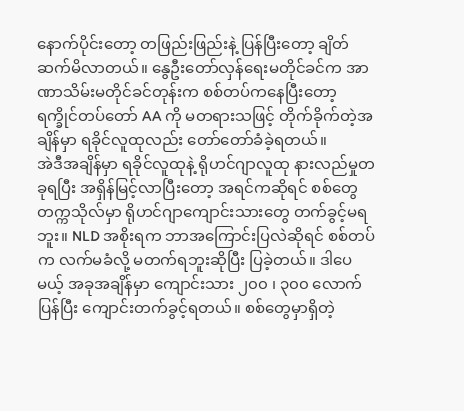နောက်ပိုင်းတော့ တဖြည်းဖြည်းနဲ့ ပြန်ပြီးတော့ ချိတ်ဆက်မိလာတယ်။ နွေဦးတော်လှန်ရေးမတိုင်ခင်က အာဏာသိမ်းမတိုင်ခင်တုန်းက စစ်တပ်ကနေပြီးတော့ ရက္ခိုင်တပ်တော် AA ကို မတရားသဖြင့် တိုက်ခိုက်တဲ့အချိန်မှာ ရခိုင်လူထုလည်း တော်တော်ခံခဲ့ရတယ်။
အဲဒီအချိန်မှာ ရခိုင်လူထုနဲ့ ရိုဟင်ဂျာလူထု နားလည်မှုတခုရပြီး အရှိန်မြင့်လာပြီးတော့ အရင်ကဆိုရင် စစ်တွေတက္ကသိုလ်မှာ ရိုဟင်ဂျာကျောင်းသားတွေ တက်ခွင့်မရဘူး။ NLD အစိုးရက ဘာအကြောင်းပြလဲဆိုရင် စစ်တပ်က လက်မခံလို့ မတက်ရဘူးဆိုပြီး ပြခဲ့တယ်။ ဒါပေမယ့် အခုအချိန်မှာ ကျောင်းသား ၂၀၀ ၊ ၃၀၀ လောက်ပြန်ပြီး ကျောင်းတက်ခွင့်ရတယ်။ စစ်တွေမှာရှိတဲ့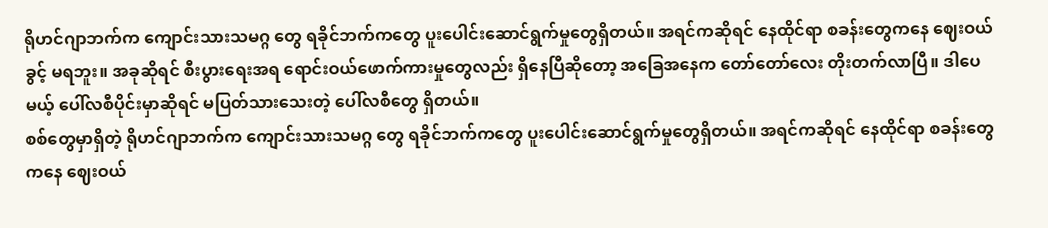ရိုဟင်ဂျာဘက်က ကျောင်းသားသမဂ္ဂ တွေ ရခိုင်ဘက်ကတွေ ပူးပေါင်းဆောင်ရွက်မှုတွေရှိတယ်။ အရင်ကဆိုရင် နေထိုင်ရာ စခန်းတွေကနေ ဈေးဝယ်ခွင့် မရဘူး။ အခုဆိုရင် စီးပွားရေးအရ ရောင်းဝယ်ဖောက်ကားမှုတွေလည်း ရှိနေပြီဆိုတော့ အခြေအနေက တော်တော်လေး တိုးတက်လာပြီ။ ဒါပေမယ့် ပေါ်လစီပိုင်းမှာဆိုရင် မပြတ်သားသေးတဲ့ ပေါ်လစီတွေ ရှိတယ်။
စစ်တွေမှာရှိတဲ့ ရိုဟင်ဂျာဘက်က ကျောင်းသားသမဂ္ဂ တွေ ရခိုင်ဘက်ကတွေ ပူးပေါင်းဆောင်ရွက်မှုတွေရှိတယ်။ အရင်ကဆိုရင် နေထိုင်ရာ စခန်းတွေကနေ ဈေးဝယ်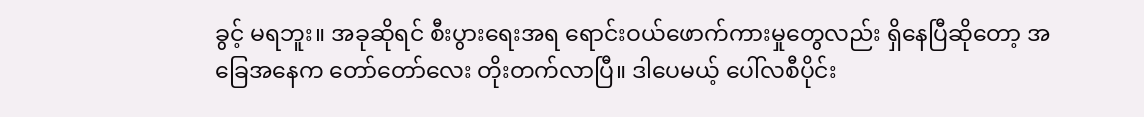ခွင့် မရဘူး။ အခုဆိုရင် စီးပွားရေးအရ ရောင်းဝယ်ဖောက်ကားမှုတွေလည်း ရှိနေပြီဆိုတော့ အခြေအနေက တော်တော်လေး တိုးတက်လာပြီ။ ဒါပေမယ့် ပေါ်လစီပိုင်း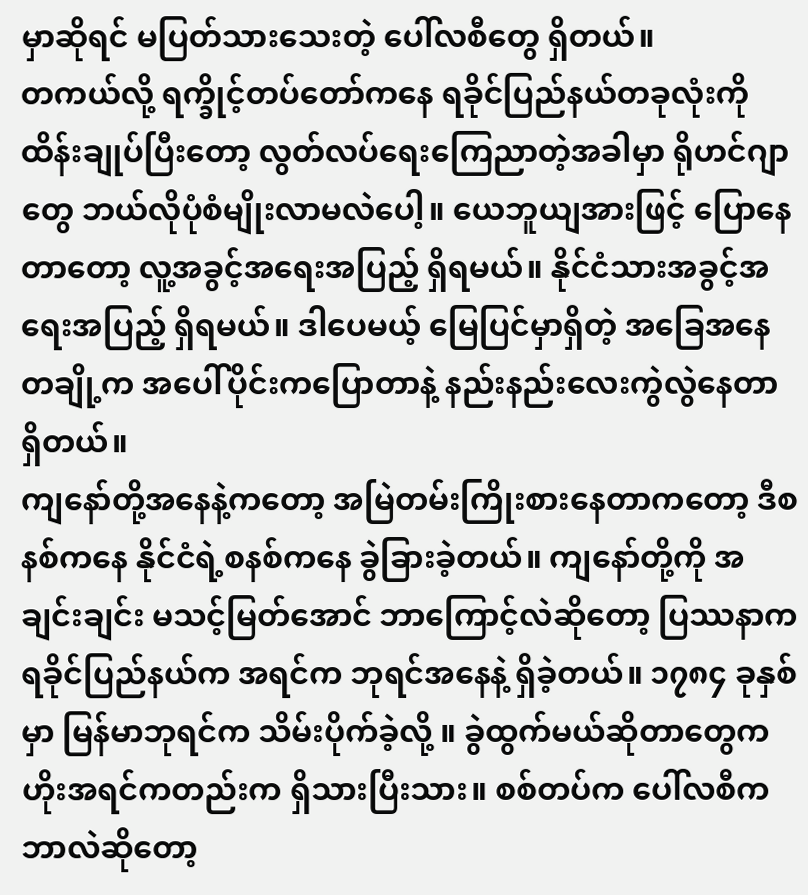မှာဆိုရင် မပြတ်သားသေးတဲ့ ပေါ်လစီတွေ ရှိတယ်။
တကယ်လို့ ရက္ခိုင့်တပ်တော်ကနေ ရခိုင်ပြည်နယ်တခုလုံးကို ထိန်းချုပ်ပြီးတော့ လွတ်လပ်ရေးကြေညာတဲ့အခါမှာ ရိုဟင်ဂျာတွေ ဘယ်လိုပုံစံမျိုးလာမလဲပေါ့။ ယေဘူယျအားဖြင့် ပြောနေတာတော့ လူ့အခွင့်အရေးအပြည့် ရှိရမယ်။ နိုင်ငံသားအခွင့်အရေးအပြည့် ရှိရမယ်။ ဒါပေမယ့် မြေပြင်မှာရှိတဲ့ အခြေအနေတချို့က အပေါ်ပိုင်းကပြောတာနဲ့ နည်းနည်းလေးကွဲလွဲနေတာ ရှိတယ်။
ကျနော်တို့အနေနဲ့ကတော့ အမြဲတမ်းကြိုးစားနေတာကတော့ ဒီစနစ်ကနေ နိုင်ငံရဲ့စနစ်ကနေ ခွဲခြားခဲ့တယ်။ ကျနော်တို့ကို အချင်းချင်း မသင့်မြတ်အောင် ဘာကြောင့်လဲဆိုတော့ ပြဿနာက ရခိုင်ပြည်နယ်က အရင်က ဘုရင်အနေနဲ့ ရှိခဲ့တယ်။ ၁၇၈၄ ခုနှစ်မှာ မြန်မာဘုရင်က သိမ်းပိုက်ခဲ့လို့ ။ ခွဲထွက်မယ်ဆိုတာတွေက ဟိုးအရင်ကတည်းက ရှိသားပြီးသား။ စစ်တပ်က ပေါ်လစီက ဘာလဲဆိုတော့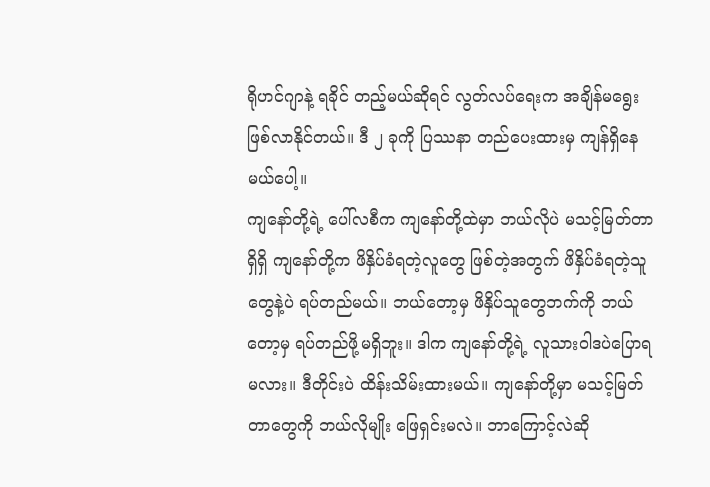ရိုဟင်ဂျာနဲ့ ရခိုင် တည့်မယ်ဆိုရင် လွတ်လပ်ရေးက အချိန်မရွေးဖြစ်လာနိုင်တယ်။ ဒီ ၂ ခုကို ပြဿနာ တည်ပေးထားမှ ကျန်ရှိနေမယ်ပေါ့။
ကျနော်တို့ရဲ့ ပေါ်လစီက ကျနော်တို့ထဲမှာ ဘယ်လိုပဲ မသင့်မြတ်တာရှိရှိ ကျနော်တို့က ဖိနှိပ်ခံရတဲ့လူတွေ ဖြစ်တဲ့အတွက် ဖိနှိပ်ခံရတဲ့သူတွေနဲ့ပဲ ရပ်တည်မယ်။ ဘယ်တော့မှ ဖိနှိပ်သူတွေဘက်ကို ဘယ်တော့မှ ရပ်တည်ဖို့မရှိဘူး။ ဒါက ကျနော်တို့ရဲ့ လူသားဝါဒပဲပြောရမလား။ ဒီတိုင်းပဲ ထိန်းသိမ်းထားမယ်။ ကျနော်တို့မှာ မသင့်မြတ်တာတွေကို ဘယ်လိုမျိုး ဖြေရှင်းမလဲ။ ဘာကြောင့်လဲဆို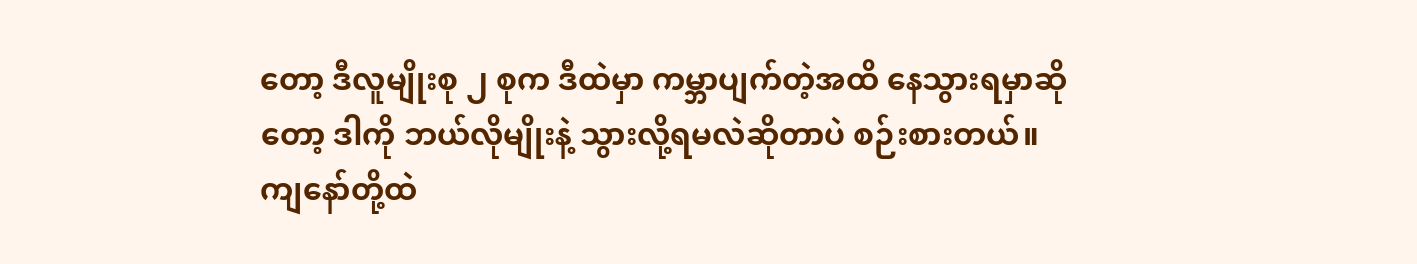တော့ ဒီလူမျိုးစု ၂ စုက ဒီထဲမှာ ကမ္ဘာပျက်တဲ့အထိ နေသွားရမှာဆိုတော့ ဒါကို ဘယ်လိုမျိုးနဲ့ သွားလို့ရမလဲဆိုတာပဲ စဉ်းစားတယ်။
ကျနော်တို့ထဲ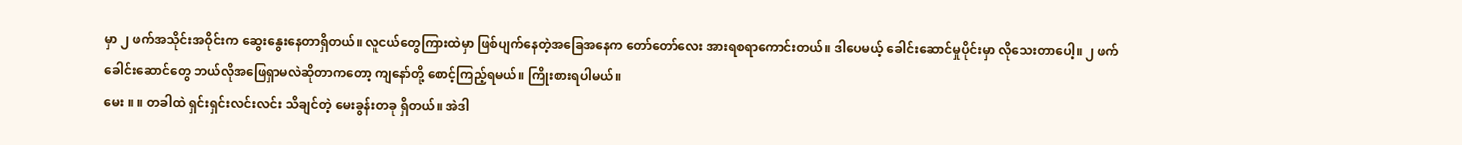မှာ ၂ ဖက်အသိုင်းအဝိုင်းက ဆွေးနွေးနေတာရှိတယ်။ လူငယ်တွေကြားထဲမှာ ဖြစ်ပျက်နေတဲ့အခြေအနေက တော်တော်လေး အားရစရာကောင်းတယ်။ ဒါပေမယ့် ခေါင်းဆောင်မှုပိုင်းမှာ လိုသေးတာပေါ့။ ၂ ဖက်ခေါင်းဆောင်တွေ ဘယ်လိုအဖြေရှာမလဲဆိုတာကတော့ ကျနော်တို့ စောင့်ကြည့်ရမယ်။ ကြိုးစားရပါမယ်။
မေး ။ ။ တခါထဲ ရှင်းရှင်းလင်းလင်း သိချင်တဲ့ မေးခွန်းတခု ရှိတယ်။ အဲဒါ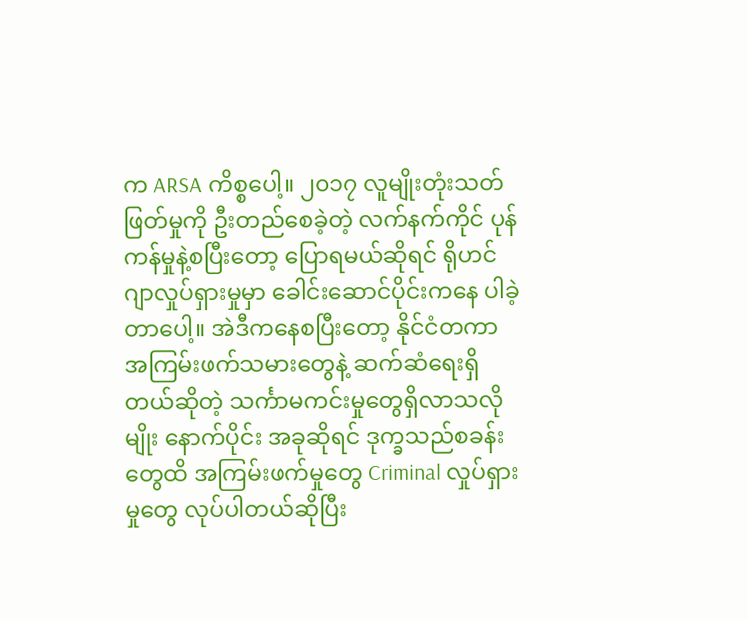က ARSA ကိစ္စပေါ့။ ၂၀၁၇ လူမျိုးတုံးသတ်ဖြတ်မှုကို ဦးတည်စေခဲ့တဲ့ လက်နက်ကိုင် ပုန်ကန်မှုနဲ့စပြီးတော့ ပြောရမယ်ဆိုရင် ရိုဟင်ဂျာလှုပ်ရှားမှုမှာ ခေါင်းဆောင်ပိုင်းကနေ ပါခဲ့တာပေါ့။ အဲဒီကနေစပြီးတော့ နိုင်ငံတကာ အကြမ်းဖက်သမားတွေနဲ့ ဆက်ဆံရေးရှိတယ်ဆိုတဲ့ သင်္ကာမကင်းမှုတွေရှိလာသလိုမျိုး နောက်ပိုင်း အခုဆိုရင် ဒုက္ခသည်စခန်းတွေထိ အကြမ်းဖက်မှုတွေ Criminal လှုပ်ရှားမှုတွေ လုပ်ပါတယ်ဆိုပြီး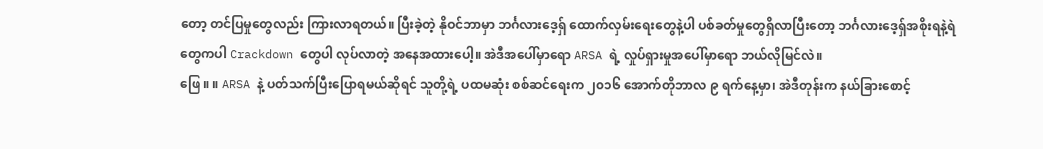တော့ တင်ပြမှုတွေလည်း ကြားလာရတယ်။ ပြီးခဲ့တဲ့ နိုဝင်ဘာမှာ ဘင်္ဂလားဒေ့ရှ် ထောက်လှမ်းရေးတွေနဲ့ပါ ပစ်ခတ်မှုတွေရှိလာပြီးတော့ ဘင်္ဂလားဒေ့ရှ်အစိုးရနဲ့ရဲတွေကပါ Crackdown တွေပါ လုပ်လာတဲ့ အနေအထားပေါ့။ အဲဒီအပေါ်မှာရော ARSA ရဲ့ လှုပ်ရှားမှုအပေါ်မှာရော ဘယ်လိုမြင်လဲ။
ဖြေ ။ ။ ARSA နဲ့ ပတ်သက်ပြီးပြောရမယ်ဆိုရင် သူတို့ရဲ့ ပထမဆုံး စစ်ဆင်ရေးက ၂၀၁၆ အောက်တိုဘာလ ၉ ရက်နေ့မှာ၊ အဲဒီတုန်းက နယ်ခြားစောင့်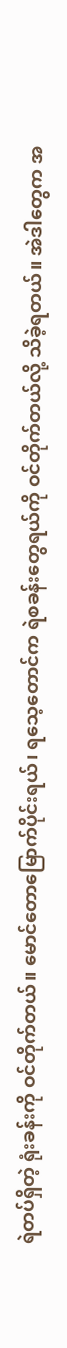ရဲတပ်ရှိတဲ့ ရုံးခန်းကို ဝင်တိုက်တယ်။ မောင်တောမြောက်ပိုင်းရယ်၊ ရသေ့တောင်က ရဲစခန်းတွေရယ်ကို ဝင်တိုက်တယ်လို့ သိခဲ့ရတယ်။ အဲဒါတွေက အ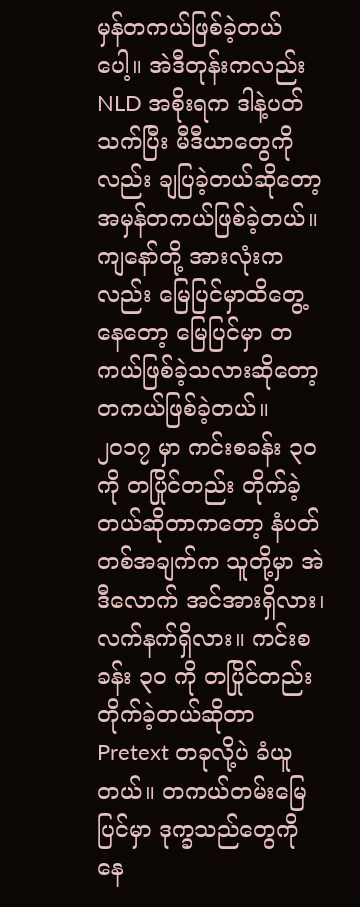မှန်တကယ်ဖြစ်ခဲ့တယ်ပေါ့။ အဲဒီတုန်းကလည်း NLD အစိုးရက ဒါနဲ့ပတ်သက်ပြီး မီဒီယာတွေကိုလည်း ချပြခဲ့တယ်ဆိုတော့ အမှန်တကယ်ဖြစ်ခဲ့တယ်။ ကျနော်တို့ အားလုံးကလည်း မြေပြင်မှာထိတွေ့နေတော့ မြေပြင်မှာ တကယ်ဖြစ်ခဲ့သလားဆိုတော့ တကယ်ဖြစ်ခဲ့တယ်။
၂၀၁၇ မှာ ကင်းစခန်း ၃၀ ကို တပြိုင်တည်း တိုက်ခဲ့တယ်ဆိုတာကတော့ နံပတ်တစ်အချက်က သူတို့မှာ အဲဒီလောက် အင်အားရှိလား၊ လက်နက်ရှိလား။ ကင်းစခန်း ၃၀ ကို တပြိုင်တည်း တိုက်ခဲ့တယ်ဆိုတာ Pretext တခုလို့ပဲ ခံယူတယ်။ တကယ်တမ်းမြေပြင်မှာ ဒုက္ခသည်တွေကို နေ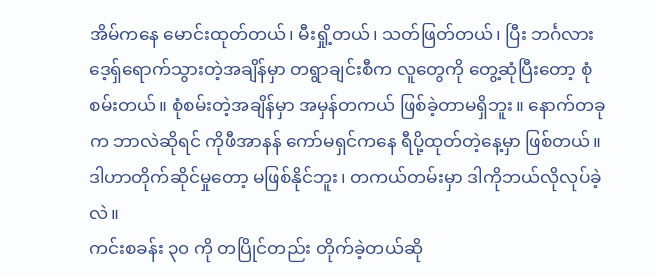အိမ်ကနေ မောင်းထုတ်တယ်၊ မီးရှို့တယ်၊ သတ်ဖြတ်တယ်၊ ပြီး ဘင်္ဂလားဒေ့ရှ်ရောက်သွားတဲ့အချိန်မှာ တရွာချင်းစီက လူတွေကို တွေ့ဆုံပြီးတော့ စုံစမ်းတယ်။ စုံစမ်းတဲ့အချိန်မှာ အမှန်တကယ် ဖြစ်ခဲ့တာမရှိဘူး။ နောက်တခုက ဘာလဲဆိုရင် ကိုဖီအာနန် ကော်မရှင်ကနေ ရီပို့ထုတ်တဲ့နေ့မှာ ဖြစ်တယ်။ ဒါဟာတိုက်ဆိုင်မှုတော့ မဖြစ်နိုင်ဘူး၊ တကယ်တမ်းမှာ ဒါကိုဘယ်လိုလုပ်ခဲ့လဲ။
ကင်းစခန်း ၃၀ ကို တပြိုင်တည်း တိုက်ခဲ့တယ်ဆို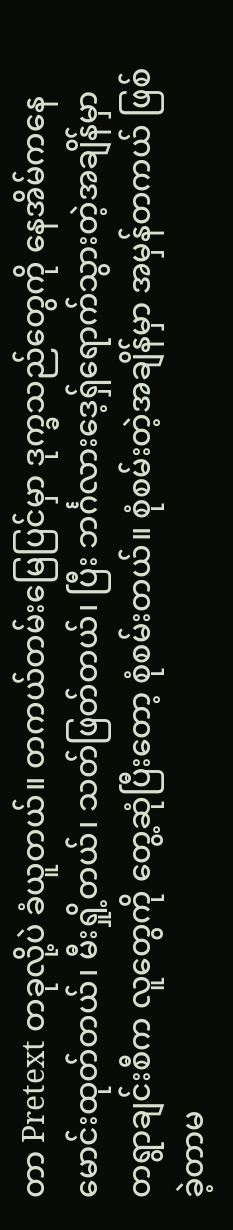တာ Pretext တခုလို့ပဲ ခံယူတယ်။ တကယ်တမ်းမြေပြင်မှာ ဒုက္ခသည်တွေကို နေအိမ်ကနေ မောင်းထုတ်တယ်၊ မီးရှို့တယ်၊ သတ်ဖြတ်တယ်၊ ပြီး ဘင်္ဂလားဒေ့ရှ်ရောက်သွားတဲ့အချိန်မှာ တရွာချင်းစီက လူတွေကို တွေ့ဆုံပြီးတော့ စုံစမ်းတယ်။ စုံစမ်းတဲ့အချိန်မှာ အမှန်တကယ် ဖြစ်ခဲ့တာမ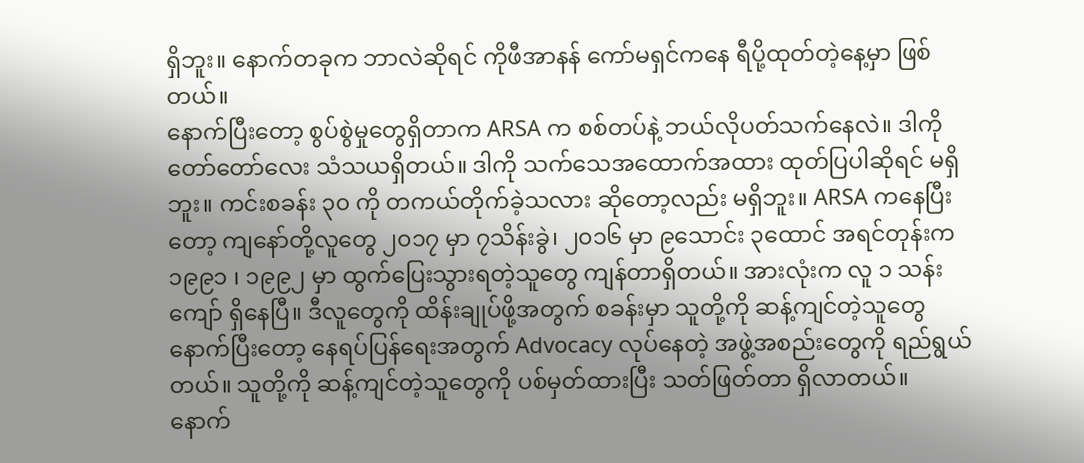ရှိဘူး။ နောက်တခုက ဘာလဲဆိုရင် ကိုဖီအာနန် ကော်မရှင်ကနေ ရီပို့ထုတ်တဲ့နေ့မှာ ဖြစ်တယ်။
နောက်ပြီးတော့ စွပ်စွဲမှုတွေရှိတာက ARSA က စစ်တပ်နဲ့ ဘယ်လိုပတ်သက်နေလဲ။ ဒါကို တော်တော်လေး သံသယရှိတယ်။ ဒါကို သက်သေအထောက်အထား ထုတ်ပြပါဆိုရင် မရှိဘူး။ ကင်းစခန်း ၃၀ ကို တကယ်တိုက်ခဲ့သလား ဆိုတော့လည်း မရှိဘူး။ ARSA ကနေပြီးတော့ ကျနော်တို့လူတွေ ၂၀၁၇ မှာ ၇သိန်းခွဲ၊ ၂၀၁၆ မှာ ၉သောင်း ၃ထောင် အရင်တုန်းက ၁၉၉၁ ၊ ၁၉၉၂ မှာ ထွက်ပြေးသွားရတဲ့သူတွေ ကျန်တာရှိတယ်။ အားလုံးက လူ ၁ သန်းကျော် ရှိနေပြီ။ ဒီလူတွေကို ထိန်းချုပ်ဖို့အတွက် စခန်းမှာ သူတို့ကို ဆန့်ကျင်တဲ့သူတွေ နောက်ပြီးတော့ နေရပ်ပြန်ရေးအတွက် Advocacy လုပ်နေတဲ့ အဖွဲ့အစည်းတွေကို ရည်ရွယ်တယ်။ သူတို့ကို ဆန့်ကျင်တဲ့သူတွေကို ပစ်မှတ်ထားပြီး သတ်ဖြတ်တာ ရှိလာတယ်။
နောက်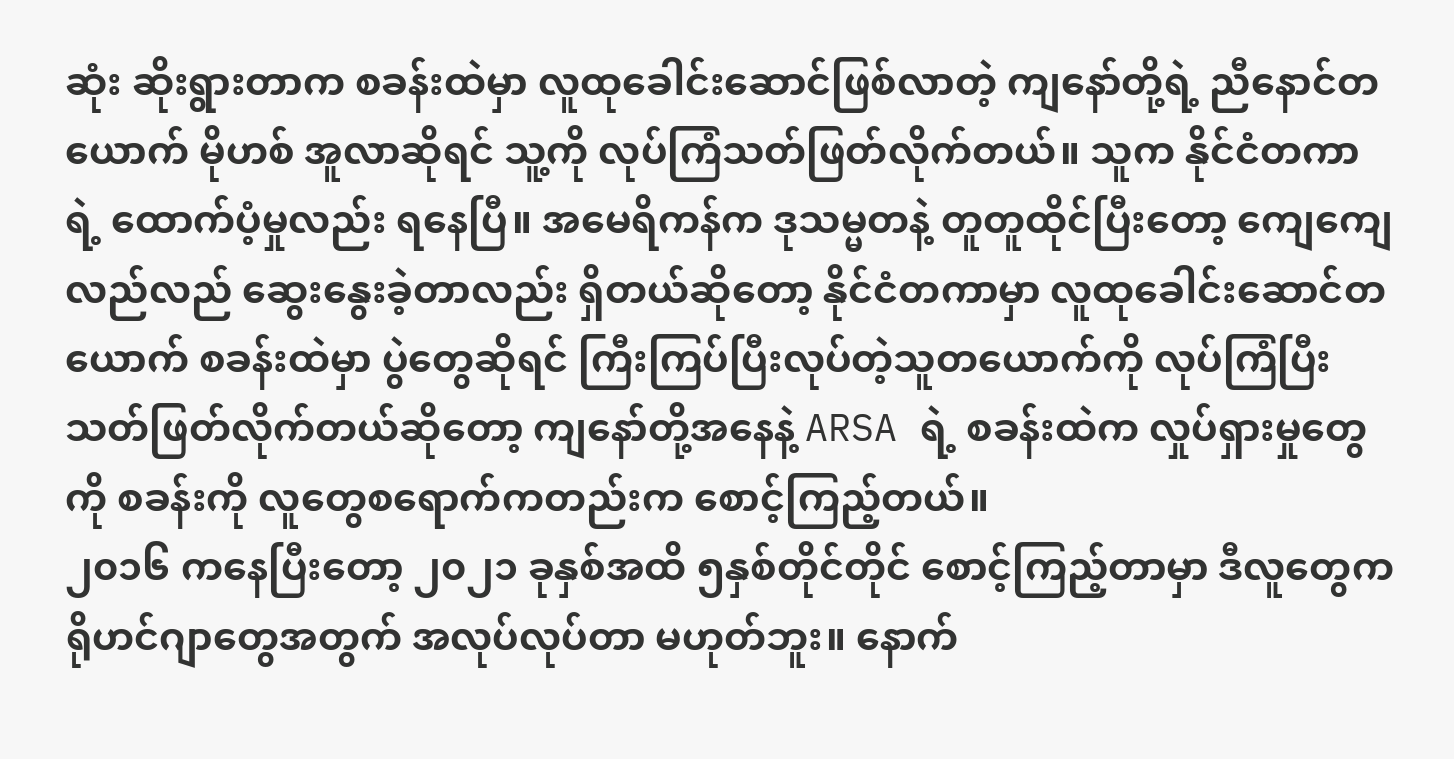ဆုံး ဆိုးရွားတာက စခန်းထဲမှာ လူထုခေါင်းဆောင်ဖြစ်လာတဲ့ ကျနော်တို့ရဲ့ ညီနောင်တယောက် မိုဟစ် အူလာဆိုရင် သူ့ကို လုပ်ကြံသတ်ဖြတ်လိုက်တယ်။ သူက နိုင်ငံတကာရဲ့ ထောက်ပံ့မှုလည်း ရနေပြီ။ အမေရိကန်က ဒုသမ္မတနဲ့ တူတူထိုင်ပြီးတော့ ကျေကျေလည်လည် ဆွေးနွေးခဲ့တာလည်း ရှိတယ်ဆိုတော့ နိုင်ငံတကာမှာ လူထုခေါင်းဆောင်တယောက် စခန်းထဲမှာ ပွဲတွေဆိုရင် ကြီးကြပ်ပြီးလုပ်တဲ့သူတယောက်ကို လုပ်ကြံပြီးသတ်ဖြတ်လိုက်တယ်ဆိုတော့ ကျနော်တို့အနေနဲ့ ARSA ရဲ့ စခန်းထဲက လှုပ်ရှားမှုတွေကို စခန်းကို လူတွေစရောက်ကတည်းက စောင့်ကြည့်တယ်။
၂၀၁၆ ကနေပြီးတော့ ၂၀၂၁ ခုနှစ်အထိ ၅နှစ်တိုင်တိုင် စောင့်ကြည့်တာမှာ ဒီလူတွေက ရိုဟင်ဂျာတွေအတွက် အလုပ်လုပ်တာ မဟုတ်ဘူး။ နောက်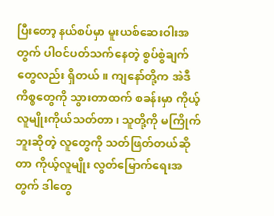ပြီးတော့ နယ်စပ်မှာ မူးယစ်ဆေးဝါးအတွက် ပါဝင်ပတ်သက်နေတဲ့ စွပ်စွဲချက်တွေလည်း ရှိတယ်။ ကျနော်တို့က အဲဒီကိစ္စတွေကို သွားတာထက် စခန်းမှာ ကိုယ့်လူမျိုးကိုယ်သတ်တာ၊ သူတို့ကို မကြိုက်ဘူးဆိုတဲ့ လူတွေကို သတ်ဖြတ်တယ်ဆိုတာ ကိုယ့်လူမျိုး လွတ်မြောက်ရေးအတွက် ဒါတွေ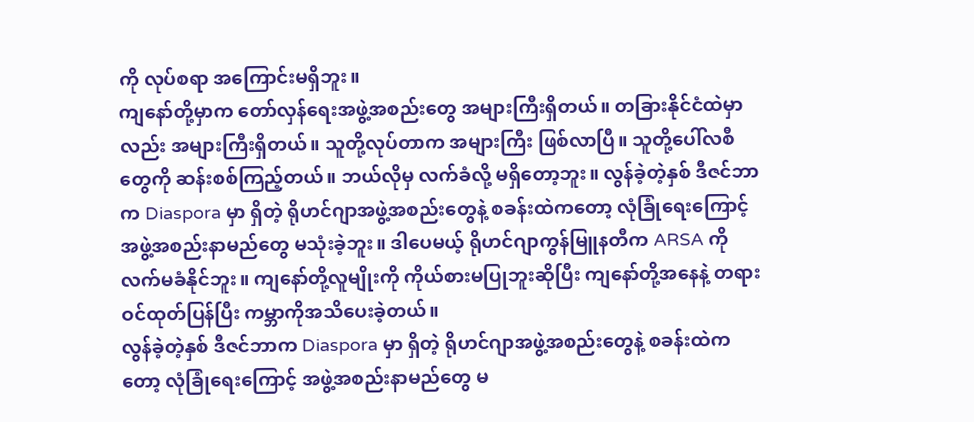ကို လုပ်စရာ အကြောင်းမရှိဘူး။
ကျနော်တို့မှာက တော်လှန်ရေးအဖွဲ့အစည်းတွေ အများကြီးရှိတယ်။ တခြားနိုင်ငံထဲမှာလည်း အများကြီးရှိတယ်။ သူတို့လုပ်တာက အများကြီး ဖြစ်လာပြီ။ သူတို့ပေါ်လစီတွေကို ဆန်းစစ်ကြည့်တယ်။ ဘယ်လိုမှ လက်ခံလို့ မရှိတော့ဘူး။ လွန်ခဲ့တဲ့နှစ် ဒီဇင်ဘာက Diaspora မှာ ရှိတဲ့ ရိုဟင်ဂျာအဖွဲ့အစည်းတွေနဲ့ စခန်းထဲကတော့ လုံခြုံရေးကြောင့် အဖွဲ့အစည်းနာမည်တွေ မသုံးခဲ့ဘူး။ ဒါပေမယ့် ရိုဟင်ဂျာကွန်မြူနတီက ARSA ကို လက်မခံနိုင်ဘူး။ ကျနော်တို့လူမျိုးကို ကိုယ်စားမပြုဘူးဆိုပြီး ကျနော်တို့အနေနဲ့ တရားဝင်ထုတ်ပြန်ပြီး ကမ္ဘာကိုအသိပေးခဲ့တယ်။
လွန်ခဲ့တဲ့နှစ် ဒီဇင်ဘာက Diaspora မှာ ရှိတဲ့ ရိုဟင်ဂျာအဖွဲ့အစည်းတွေနဲ့ စခန်းထဲကတော့ လုံခြုံရေးကြောင့် အဖွဲ့အစည်းနာမည်တွေ မ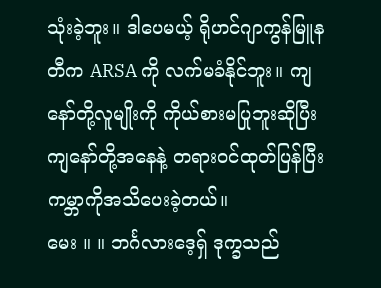သုံးခဲ့ဘူး။ ဒါပေမယ့် ရိုဟင်ဂျာကွန်မြူနတီက ARSA ကို လက်မခံနိုင်ဘူး။ ကျနော်တို့လူမျိုးကို ကိုယ်စားမပြုဘူးဆိုပြီး ကျနော်တို့အနေနဲ့ တရားဝင်ထုတ်ပြန်ပြီး ကမ္ဘာကိုအသိပေးခဲ့တယ်။
မေး ။ ။ ဘင်္ဂလားဒေ့ရှ် ဒုက္ခသည်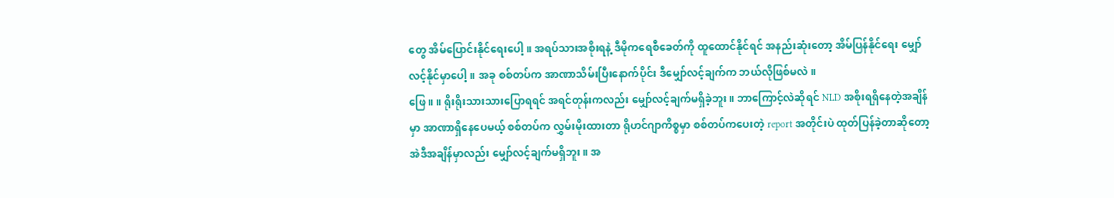တွေ အိမ်ပြောင်းနိုင်ရေးပေါ့။ အရပ်သားအစိုးရနဲ့ ဒီမိုကရေစီခေတ်ကို ထူထောင်နိုင်ရင် အနည်းဆုံးတော့ အိမ်ပြန်နိုင်ရေး မျှော်လင့်နိုင်မှာပေါ့။ အခု စစ်တပ်က အာဏာသိမ်းပြီးနောက်ပိုင်း ဒီမျှော်လင့်ချက်က ဘယ်လိုဖြစ်မလဲ။
ဖြေ ။ ။ ရိုးရိုးသားသားပြောရရင် အရင်တုန်းကလည်း မျှော်လင့်ချက်မရှိခဲ့ဘူး။ ဘာကြောင့်လဲဆိုရင် NLD အစိုးရရှိနေတဲ့အချိန်မှာ အာဏာရှိနေပေမယ့် စစ်တပ်က လွှမ်းမိုးထားတာ ရိုဟင်ဂျာကိစ္စမှာ စစ်တပ်ကပေးတဲ့ report အတိုင်းပဲ ထုတ်ပြန်ခဲ့တာဆိုတော့ အဲဒီအချိန်မှာလည်း မျှော်လင့်ချက်မရှိဘူး။ အ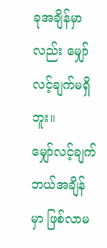ခုအချိန်မှာလည်း မျှော်လင့်ချက်မရှိဘူး။
မျှော်လင့်ချက် ဘယ်အချိန်မှာ ဖြစ်လာမ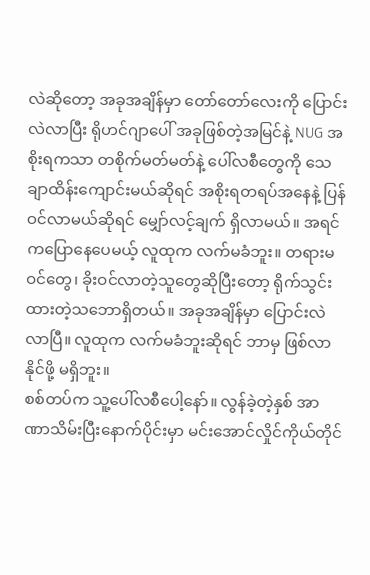လဲဆိုတော့ အခုအချိန်မှာ တော်တော်လေးကို ပြောင်းလဲလာပြီး ရိုဟင်ဂျာပေါ် အခုဖြစ်တဲ့အမြင်နဲ့ NUG အစိုးရကသာ တစိုက်မတ်မတ်နဲ့ ပေါ်လစီတွေကို သေချာထိန်းကျောင်းမယ်ဆိုရင် အစိုးရတရပ်အနေနဲ့ ပြန်ဝင်လာမယ်ဆိုရင် မျှော်လင့်ချက် ရှိလာမယ်။ အရင်ကပြောနေပေမယ့် လူထုက လက်မခံဘူး။ တရားမဝင်တွေ၊ ခိုးဝင်လာတဲ့သူတွေဆိုပြီးတော့ ရိုက်သွင်းထားတဲ့သဘောရှိတယ်။ အခုအချိန်မှာ ပြောင်းလဲလာပြီ။ လူထုက လက်မခံဘူးဆိုရင် ဘာမှ ဖြစ်လာနိုင်ဖို့ မရှိဘူး။
စစ်တပ်က သူ့ပေါ်လစီပေါ့နော်။ လွန်ခဲ့တဲ့နှစ် အာဏာသိမ်းပြီးနောက်ပိုင်းမှာ မင်းအောင်လှိုင်ကိုယ်တိုင်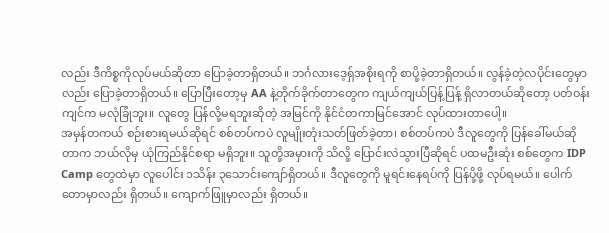လည်း ဒီကိစ္စကိုလုပ်မယ်ဆိုတာ ပြောခဲ့တာရှိတယ်။ ဘင်္ဂလားဒေ့ရှ်အစိုးရကို စာပို့ခဲ့တာရှိတယ်။ လွန်ခဲ့တဲ့လပိုင်းတွေမှာလည်း ပြောခဲ့တာရှိတယ်။ ပြောပြီးတော့မှ AA နဲ့တိုက်ခိုက်တာတွေက ကျယ်ကျယ်ပြန့်ပြန့် ရှိလာတယ်ဆိုတော့ ပတ်ဝန်းကျင်က မလုံခြုံဘူး။ လူတွေ ပြန်လို့မရဘူးဆိုတဲ့ အမြင်ကို နိုင်ငံတကာမြင်အောင် လုပ်ထားတာပေါ့။
အမှန်တကယ် စဉ်းစားရမယ်ဆိုရင် စစ်တပ်ကပဲ လူမျိုးတုံးသတ်ဖြတ်ခဲ့တာ၊ စစ်တပ်ကပဲ ဒီလူတွေကို ပြန်ခေါ်မယ်ဆိုတာက ဘယ်လိုမှ ယုံကြည်နိုင်စရာ မရှိဘူး။ သူတို့အမှားကို သိလို့ ပြောင်းလဲသွားပြီဆိုရင် ပထမဦးဆုံး စစ်တွေက IDP Camp တွေထဲမှာ လူပေါင်း ၁သိန်း ၃သောင်းကျော်ရှိတယ်။ ဒီလူတွေကို မူရင်းနေရပ်ကို ပြန်ပို့ဖို့ လုပ်ရမယ်။ ပေါက်တောမှာလည်း ရှိတယ်။ ကျောက်ဖြူမှာလည်း ရှိတယ်။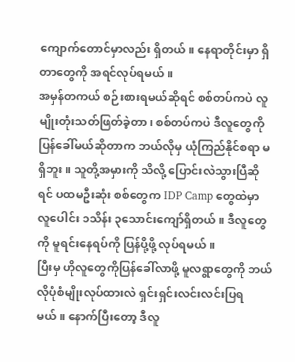ကျောက်တောင်မှာလည်း ရှိတယ်။ နေရာတိုင်းမှာ ရှိတာတွေကို အရင်လုပ်ရမယ်။
အမှန်တကယ် စဉ်းစားရမယ်ဆိုရင် စစ်တပ်ကပဲ လူမျိုးတုံးသတ်ဖြတ်ခဲ့တာ၊ စစ်တပ်ကပဲ ဒီလူတွေကို ပြန်ခေါ်မယ်ဆိုတာက ဘယ်လိုမှ ယုံကြည်နိုင်စရာ မရှိဘူး။ သူတို့အမှားကို သိလို့ ပြောင်းလဲသွားပြီဆိုရင် ပထမဦးဆုံး စစ်တွေက IDP Camp တွေထဲမှာ လူပေါင်း ၁သိန်း ၃သောင်းကျော်ရှိတယ်။ ဒီလူတွေကို မူရင်းနေရပ်ကို ပြန်ပို့ဖို့ လုပ်ရမယ်။
ပြီးမှ ဟိုလူတွေကိုပြန်ခေါ်လာဖို့ မူလရွာတွေကို ဘယ်လိုပုံစံမျိုးလုပ်ထားလဲ ရှင်းရှင်းလင်းလင်းပြရမယ်။ နောက်ပြီးတော့ ဒီလူ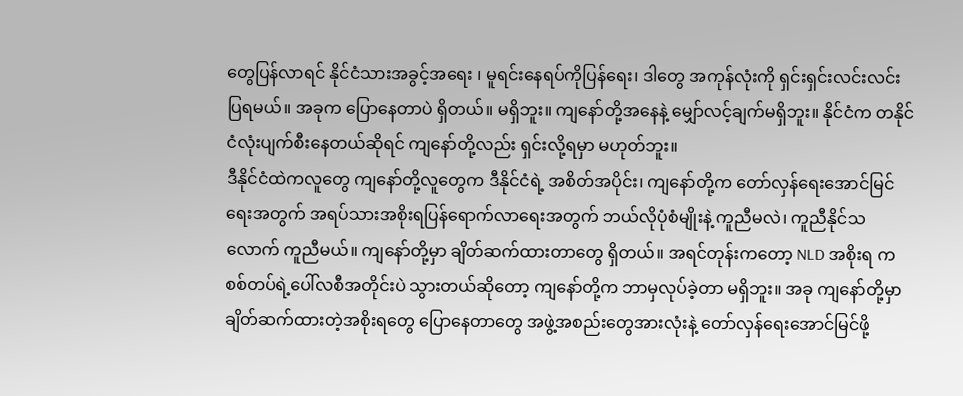တွေပြန်လာရင် နိုင်ငံသားအခွင့်အရေး ၊ မူရင်းနေရပ်ကိုပြန်ရေး၊ ဒါတွေ အကုန်လုံးကို ရှင်းရှင်းလင်းလင်း ပြရမယ်။ အခုက ပြောနေတာပဲ ရှိတယ်။ မရှိဘူး။ ကျနော်တို့အနေနဲ့ မျှော်လင့်ချက်မရှိဘူး။ နိုင်ငံက တနိုင်ငံလုံးပျက်စီးနေတယ်ဆိုရင် ကျနော်တို့လည်း ရှင်းလို့ရမှာ မဟုတ်ဘူး။
ဒီနိုင်ငံထဲကလူတွေ ကျနော်တို့လူတွေက ဒီနိုင်ငံရဲ့ အစိတ်အပိုင်း၊ ကျနော်တို့က တော်လှန်ရေးအောင်မြင်ရေးအတွက် အရပ်သားအစိုးရပြန်ရောက်လာရေးအတွက် ဘယ်လိုပုံစံမျိုးနဲ့ ကူညီမလဲ၊ ကူညီနိုင်သလောက် ကူညီမယ်။ ကျနော်တို့မှာ ချိတ်ဆက်ထားတာတွေ ရှိတယ်။ အရင်တုန်းကတော့ NLD အစိုးရ က စစ်တပ်ရဲ့ပေါ်လစီအတိုင်းပဲ သွားတယ်ဆိုတော့ ကျနော်တို့က ဘာမှလုပ်ခဲ့တာ မရှိဘူး။ အခု ကျနော်တို့မှာ ချိတ်ဆက်ထားတဲ့အစိုးရတွေ ပြောနေတာတွေ အဖွဲ့အစည်းတွေအားလုံးနဲ့ တော်လှန်ရေးအောင်မြင်ဖို့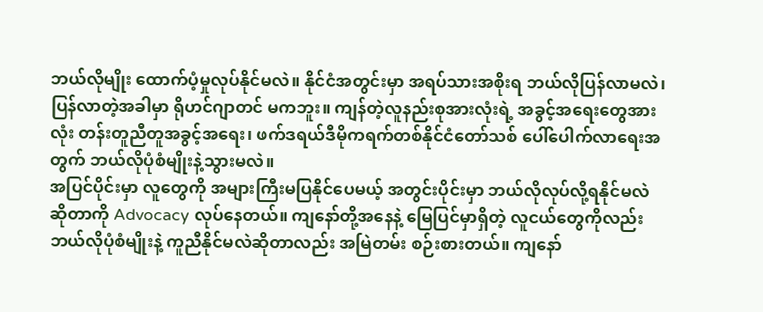ဘယ်လိုမျိုး ထောက်ပံ့မှုလုပ်နိုင်မလဲ။ နိုင်ငံအတွင်းမှာ အရပ်သားအစိုးရ ဘယ်လိုပြန်လာမလဲ၊ ပြန်လာတဲ့အခါမှာ ရိုဟင်ဂျာတင် မကဘူး။ ကျန်တဲ့လူနည်းစုအားလုံးရဲ့ အခွင့်အရေးတွေအားလုံး တန်းတူညီတူအခွင့်အရေး၊ ဖက်ဒရယ်ဒီမိုကရက်တစ်နိုင်ငံတော်သစ် ပေါ်ပေါက်လာရေးအတွက် ဘယ်လိုပုံစံမျိုးနဲ့သွားမလဲ။
အပြင်ပိုင်းမှာ လူတွေကို အများကြီးမပြနိုင်ပေမယ့် အတွင်းပိုင်းမှာ ဘယ်လိုလုပ်လို့ရနိုင်မလဲဆိုတာကို Advocacy လုပ်နေတယ်။ ကျနော်တို့အနေနဲ့ မြေပြင်မှာရှိတဲ့ လူငယ်တွေကိုလည်း ဘယ်လိုပုံစံမျိုးနဲ့ ကူညီနိုင်မလဲဆိုတာလည်း အမြဲတမ်း စဉ်းစားတယ်။ ကျနော်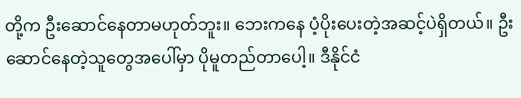တို့က ဦးဆောင်နေတာမဟုတ်ဘူး။ ဘေးကနေ ပံ့ပိုးပေးတဲ့အဆင့်ပဲရှိတယ်။ ဦးဆောင်နေတဲ့သူတွေအပေါ်မှာ ပိုမူတည်တာပေါ့။ ဒီနိုင်ငံ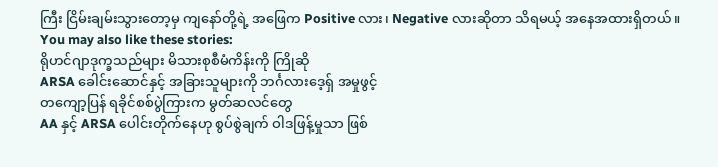ကြီး ငြိမ်းချမ်းသွားတော့မှ ကျနော်တို့ရဲ့ အဖြေက Positive လား၊ Negative လားဆိုတာ သိရမယ့် အနေအထားရှိတယ်။
You may also like these stories:
ရိုဟင်ဂျာဒုက္ခသည်များ မိသားစုစီမံကိန်းကို ကြိုဆို
ARSA ခေါင်းဆောင်နှင့် အခြားသူများကို ဘင်္ဂလားဒေ့ရှ် အမှုဖွင့်
တကျော့ပြန် ရခိုင်စစ်ပွဲကြားက မွတ်ဆလင်တွေ
AA နှင့် ARSA ပေါင်းတိုက်နေဟု စွပ်စွဲချက် ဝါဒဖြန့်မှုသာ ဖြစ်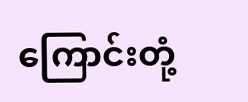ကြောင်းတုံ့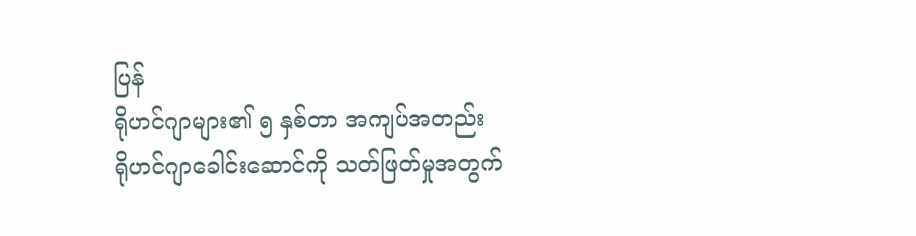ပြန်
ရိုဟင်ဂျာများ၏ ၅ နှစ်တာ အကျပ်အတည်း
ရိုဟင်ဂျာခေါင်းဆောင်ကို သတ်ဖြတ်မှုအတွက်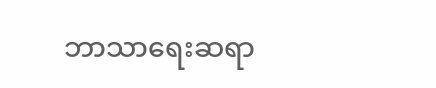ဘာသာရေးဆရာ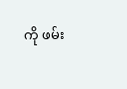ကို ဖမ်း